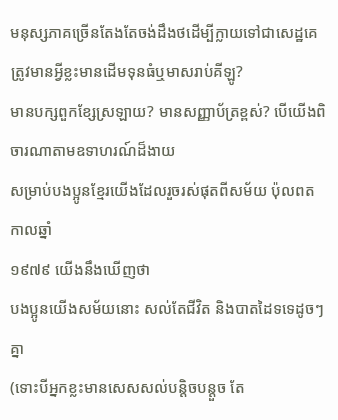មនុស្សភាគច្រើនតែងតែចង់ដឹងថដើម្បីក្លាយទៅជាសេដ្ឋគេត្រូវមានអ្វីខ្លះមានដើមទុនធំឬមាសរាប់គីឡូ?
មានបក្សពួកខ្សែស្រឡាយ? មានសញ្ញាប័ត្រខ្ពស់? បើយើងពិចារណាតាមឧទាហរណ៍ដ៏ងាយ
សម្រាប់បងប្អូនខ្មែរយើងដែលរួចរស់ផុតពីសម័យ ប៉ុលពត កាលឆ្នាំ
១៩៧៩ យើងនឹងឃើញថា
បងប្អូនយើងសម័យនោះ សល់តែជីវិត និងបាតដៃទទេដូចៗគ្នា
(ទោះបីអ្នកខ្លះមានសេសសល់បន្តិចបន្តួច តែ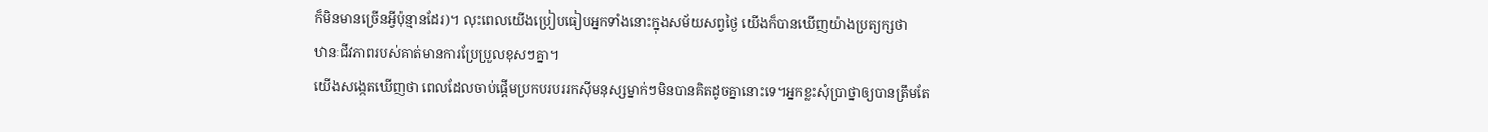ក៏មិនមានច្រើនអ្វីប៉ុន្មានដែរ)។ លុះពេលយើងប្រៀបធៀបអ្នកទាំងនោះក្នុងសម័យសព្វថៃ្ង យើងក៏បានឃើញយ៉ាងប្រត្យក្សថា
ឋានៈជីវភាពរបស់គាត់មានការប្រែប្រួលខុសៗគ្នា។
យើងសង្កេតឃើញថា ពេលដែលចាប់ផ្តើមប្រកបរបររកស៊ីមនុស្សម្នាក់ៗមិនបានគិតដូចគ្នានោះទេ។អ្នកខ្លះសុំប្រាថ្នាឲ្យបានត្រឹមតែ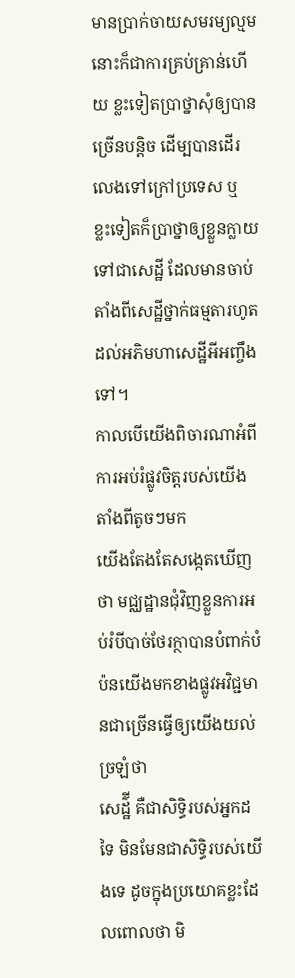មានប្រាក់ចាយសមរម្យល្មម នោះក៏ជាការគ្រប់គ្រាន់ហើយ ខ្លះទៀតប្រាថ្នាសុំឲ្យបានច្រើនបន្តិច ដើម្បបានដើរលេងទៅក្រៅប្រទេស ឬ ខ្លះទៀតក៏ប្រាថ្នាឲ្យខ្លួនក្លាយទៅជាសេដ្ឋី ដែលមានចាប់តាំងពីសេដ្ឋីថ្នាក់ធម្មតារហូតដល់អភិមហាសេដ្ឋីអីអញ្ចឹងទៅ។
កាលបើយើងពិចារណាអំពីការអប់រំផ្លូវចិត្តរបស់យើងតាំងពីតូចៗមក
យើងតែងតែសង្កេតឃើញថា មជ្ឈដ្ឋានជុំវិញខ្លួនការអប់រំបីបាច់ថែរក្ថាបានបំពាក់បំប៉នយើងមកខាងផ្លូវអវិជ្ជមានជាច្រើនធ្វើឲ្យយើងយល់ច្រឡំថា
សេដ៌្ឋី គឺជាសិទ្ធិរបស់អ្នកដទៃ មិនមែនជាសិទ្ធិរបស់យើងទេ ដូចក្នុងប្រយោគខ្លះដែលពោលថា មិ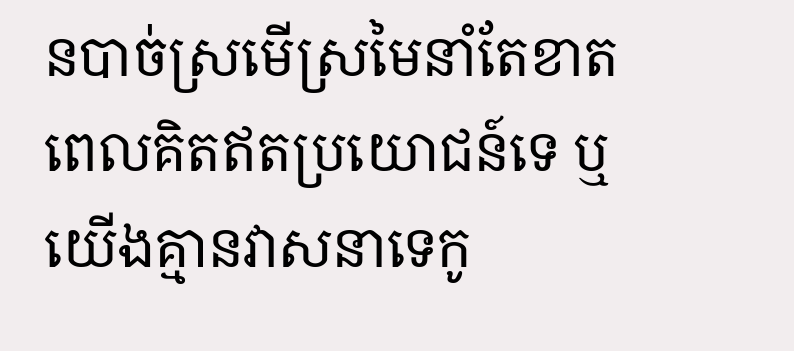នបាច់ស្រមើស្រមៃនាំតែខាតពេលគិតឥតប្រយោជន៍ទេ ឬ យើងគ្មានវាសនាទេកូ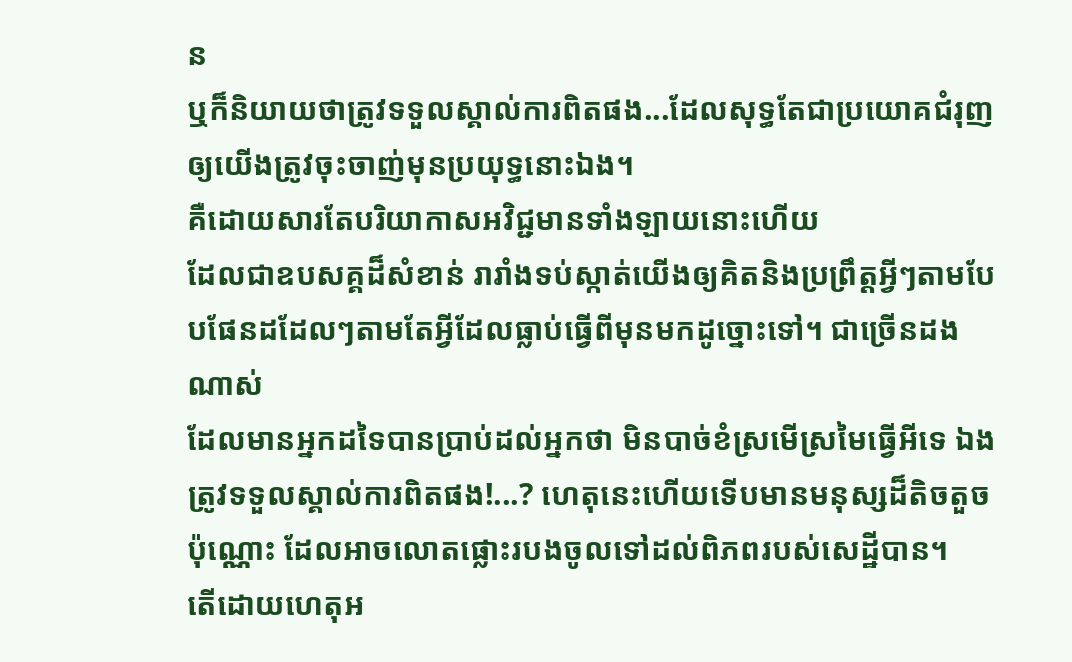ន
ឬក៏និយាយថាត្រូវទទួលស្គាល់ការពិតផង...ដែលសុទ្ធតែជាប្រយោគជំរុញឲ្យយើងត្រូវចុះចាញ់មុនប្រយុទ្ធនោះឯង។
គឺដោយសារតែបរិយាកាសអវិជ្ជមានទាំងឡាយនោះហើយ
ដែលជាឧបសគ្គដ៏សំខាន់ រារាំងទប់ស្កាត់យើងឲ្យគិតនិងប្រព្រឹត្តអ្វីៗតាមបែបផែនដដែលៗតាមតែអ្វីដែលធ្លាប់ធ្វើពីមុនមកដូច្នោះទៅ។ ជាច្រើនដងណាស់
ដែលមានអ្នកដទៃបានប្រាប់ដល់អ្នកថា មិនបាច់ខំស្រមើស្រមៃធ្វើអីទេ ឯងត្រូវទទួលស្គាល់ការពិតផង!...? ហេតុនេះហើយទើបមានមនុស្សដ៏តិចតួចប៉ុណ្ណោះ ដែលអាចលោតផ្លោះរបងចូលទៅដល់ពិភពរបស់សេដ្ឋីបាន។
តើដោយហេតុអ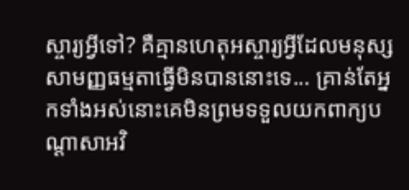ស្ចារ្យអ្វីទៅ? គឺគ្មានហេតុអស្ចារ្យអ្វីដែលមនុស្សសាមញ្ញធម្មតាធ្វើមិនបាននោះទេ... គ្រាន់តែអ្នកទាំងអស់នោះគេមិនព្រមទទួលយកពាក្យបណ្តាសាអវិ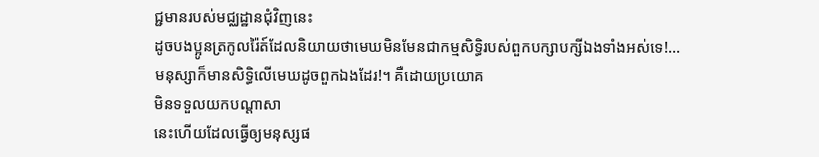ជ្ជមានរបស់មជ្ឈដ្ឋានជុំវិញនេះ
ដូចបងប្អូនត្រកូលរ៉ៃត៍ដែលនិយាយថាមេឃមិនមែនជាកម្មសិទ្ធិរបស់ពួកបក្សាបក្សីឯងទាំងអស់ទេ!...
មនុស្សាក៏មានសិទ្ធិលើមេឃដូចពួកឯងដែរ!។ គឺដោយប្រយោគ
មិនទទួលយកបណ្តាសា
នេះហើយដែលធ្វើឲ្យមនុស្សផ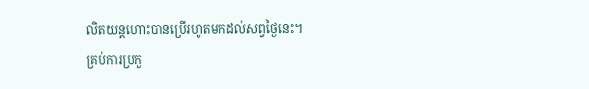លិតយន្តហោះបានប្រើរហូតមកដល់សព្វថៃ្ងនេះ។
គ្រប់ការប្រកួ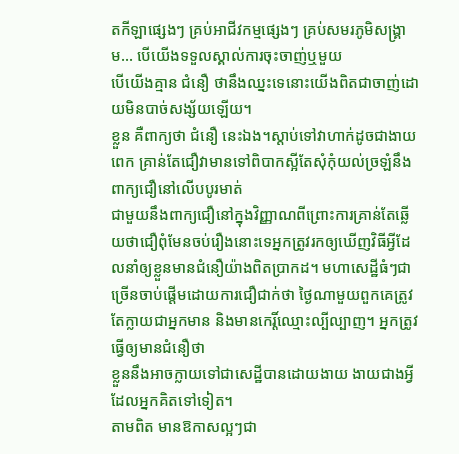តកីឡាផ្សេងៗ គ្រប់អាជីវកម្មផ្សេងៗ គ្រប់សមរភូមិសង្រ្គាម... បើយើងទទួលស្គាល់ការចុះចាញ់ឬមួយ
បើយើងគ្មាន ជំនឿ ថានឹងឈ្នះទេនោះយើងពិតជាចាញ់ដោយមិនបាច់សង្ស័យឡើយ។
ខ្លួន គឺពាក្យថា ជំនឿ នេះឯង។ស្តាប់ទៅវាហាក់ដូចជាងាយពេក គ្រាន់តែជឿវាមានទៅពិបាកស្អីតែសុំកុំយល់ច្រឡំនឹងពាក្យជឿនៅលើបបូរមាត់
ជាមួយនឹងពាក្យជឿនៅក្នុងវិញ្ញាណពីព្រោះការគ្រាន់តែឆ្លើយថាជឿពុំមែនចប់រឿងនោះទេអ្នកត្រូវរកឲ្យឃើញវិធីអ្វីដែលនាំឲ្យខ្លួនមានជំនឿយ៉ាងពិតប្រាកដ។ មហាសេដ្ឋីធំៗជាច្រើនចាប់ផ្តើមដោយការជឿជាក់ថា ថៃ្ងណាមួយពួកគេត្រូវតែក្លាយជាអ្នកមាន និងមានកេរ្តិ៍ឈ្មោះល្បីល្បាញ។ អ្នកត្រូវធ្វើឲ្យមានជំនឿថា
ខ្លួននឹងអាចក្លាយទៅជាសេដ្ឋីបានដោយងាយ ងាយជាងអ្វីដែលអ្នកគិតទៅទៀត។
តាមពិត មានឱកាសល្អៗជា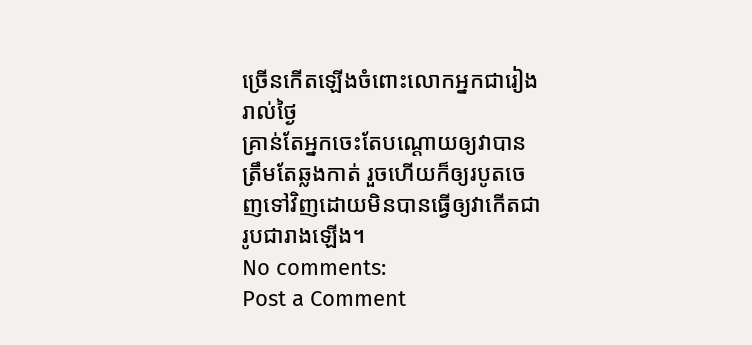ច្រើនកើតឡើងចំពោះលោកអ្នកជារៀងរាល់ថៃ្ង
គ្រាន់តែអ្នកចេះតែបណ្តោយឲ្យវាបានត្រឹមតែឆ្លងកាត់ រួចហើយក៏ឲ្យរបូតចេញទៅវិញដោយមិនបានធ្វើឲ្យវាកើតជារូបជារាងឡើង។
No comments:
Post a Comment